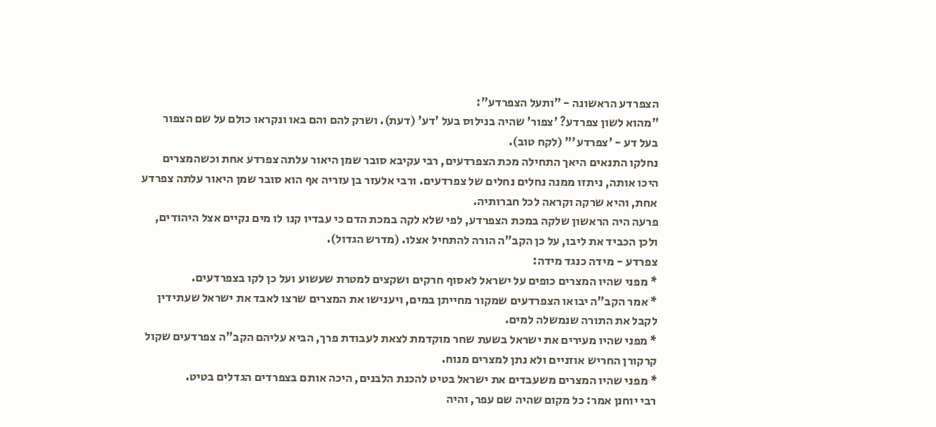הצפרדע הראשונה - "ותעל הצפרדע":
"מהוא לשון צפרדע? 'צפור' שהיה בנילוס בעל 'דע' (דעת). ושרק להם והם באו ונקראו כולם על שם הצפור
בעל דע - 'צפרדע'" (לקח טוב).
נחלקו התנאים היאך התחילה מכת הצפרדעים, רבי עקיבא סובר שמן היאור עלתה צפרדע אחת וכשהמצרים
היכו אותה, ניתזו ממנה נחלים נחלים של צפרדעים. ורבי אלעזר בן עזריה אף הוא סובר שמן היאור עלתה צפרדע
אחת, והיא שרקה וקראה לכל חברותיה.
פרעה היה הראשון שלקה במכת הצפרדע, לפי שלא לקה במכת הדם כי עבדיו קנו לו מים נקיים אצל היהודים,
ולכן הכביד את ליבו, על כן הקב"ה הורה להתחיל אצלו. (מדרש הגדול).
צפרדע - מידה כנגד מידה:
* מפני שהיו המצרים כופים על ישראל לאסוף חרקים ושקצים למטרת שעשוע ועל כן לקו בצפרדעים.
* אמר הקב"ה יבואו הצפרדעים שמקור מחייתן במים, ויענישו את המצרים שרצו לאבד את ישראל שעתידין
לקבל את התורה שנמשלה למים.
* מפני שהיו מעירים את ישראל בשעת שחר מוקדמת לצאת לעבודת פרך, הביא עליהם הקב"ה צפרדעים שקול
קרקורן החריש אוזניים ולא נתן למצרים מנוח.
* מפני שהיו המצרים משעבדים את ישראל בטיט להכנת הלבנים, היכה אותם בצפרדים הגדלים בטיט.
רבי יוחנן אמר: כל מקום שהיה שם עפר, והיה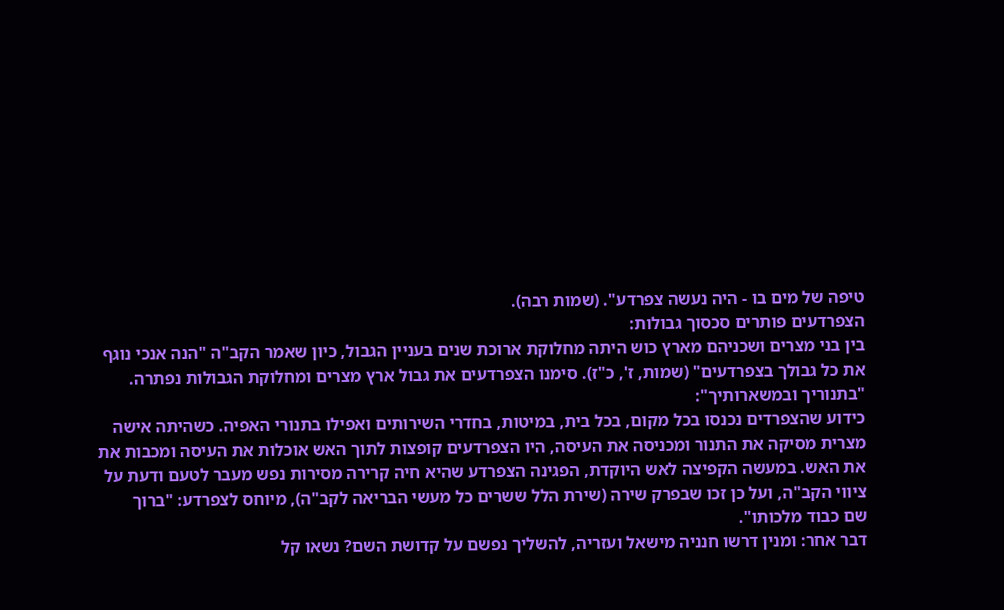טיפה של מים בו - היה נעשה צפרדע". (שמות רבה).
הצפרדעים פותרים סכסוך גבולות:
בין בני מצרים ושכניהם מארץ כוש היתה מחלוקת ארוכת שנים בעניין הגבול, כיון שאמר הקב"ה "הנה אנכי נוגף
את כל גבולך בצפרדעים" (שמות, ז', כ"ז). סימנו הצפרדעים את גבול ארץ מצרים ומחלוקת הגבולות נפתרה.
"בתנוריך ובמשארותיך":
כידוע שהצפרדים נכנסו בכל מקום, בכל בית, במיטות, בחדרי השירותים ואפילו בתנורי האפיה. כשהיתה אישה
מצרית מסיקה את התנור ומכניסה את העיסה, היו הצפרדעים קופצות לתוך האש אוכלות את העיסה ומכבות את
את האש. במעשה הקפיצה לאש היוקדת, הפגינה הצפרדע שהיא חיה קרירה מסירות נפש מעבר לטעם ודעת על
ציווי הקב"ה, ועל כן זכו שבפרק שירה (שירת הלל ששרים כל מעשי הבריאה לקב"ה), מיוחס לצפרדע: "ברוך
שם כבוד מלכותו".
דבר אחר: ומנין דרשו חנניה מישאל ועזריה, להשליך נפשם על קדושת השם? נשאו קל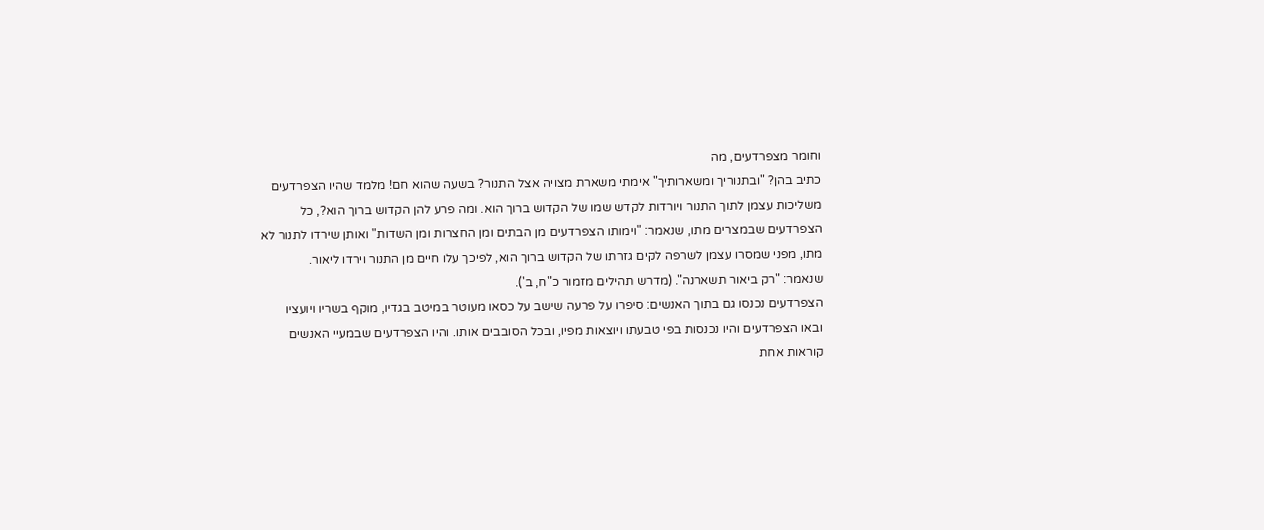וחומר מצפרדעים, מה
כתיב בהן? "ובתנוריך ומשארותיך" אימתי משארת מצויה אצל התנור? בשעה שהוא חם! מלמד שהיו הצפרדעים
משליכות עצמן לתוך התנור ויורדות לקדש שמו של הקדוש ברוך הוא. ומה פרע להן הקדוש ברוך הוא?, כל
הצפרדעים שבמצרים מתו, שנאמר: "וימותו הצפרדעים מן הבתים ומן החצרות ומן השדות" ואותן שירדו לתנור לא
מתו, מפני שמסרו עצמן לשרפה לקים גזרתו של הקדוש ברוך הוא, לפיכך עלו חיים מן התנור וירדו ליאור.
שנאמר: "רק ביאור תשארנה". (מדרש תהילים מזמור כ"ח, ב').
הצפרדעים נכנסו גם בתוך האנשים: סיפרו על פרעה שישב על כסאו מעוטר במיטב בגדיו, מוקף בשריו ויועציו
ובאו הצפרדעים והיו נכנסות בפי טבעתו ויוצאות מפיו, ובכל הסובבים אותו. והיו הצפרדעים שבמעיי האנשים
קוראות אחת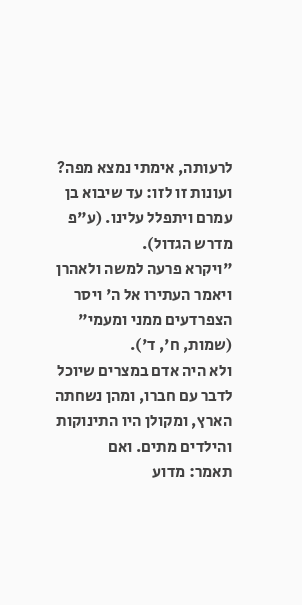לרעותה, אימתי נמצא מפה? ועונות זו לזו: עד שיבוא בן עמרם ויתפלל עלינו. (ע"פ מדרש הגדול).
"ויקרא פרעה למשה ולאהרן ויאמר העתירו אל ה' ויסר הצפרדעים ממני ומעמי" (שמות, ח', ד').
ולא היה אדם במצרים שיוכל לדבר עם חברו, ומהן נשחתה הארץ, ומקולן היו התינוקות והילדים מתים. ואם
תאמר: מדוע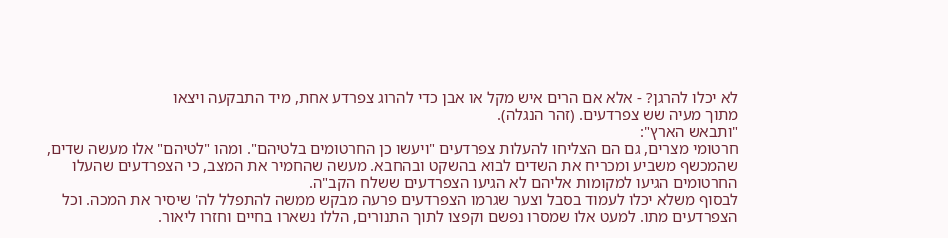לא יכלו להרגן? - אלא אם הרים איש מקל או אבן כדי להרוג צפרדע אחת, מיד התבקעה ויצאו
מתוך מעיה שש צפרדעים. (זהר הנגלה).
"ותבאש הארץ":
חרטומי מצרים, גם הם הצליחו להעלות צפרדעים "ויעשו כן החרטומים בלטיהם". ומהו "לטיהם" אלו מעשה שדים,
שהמכשף משביע ומכריח את השדים לבוא בהשקט ובהחבא. מעשה שהחמיר את המצב, כי הצפרדעים שהעלו
החרטומים הגיעו למקומות אליהם לא הגיעו הצפרדעים ששלח הקב"ה.
לבסוף משלא יכלו לעמוד בסבל וצער שגרמו הצפרדעים פרעה מבקש ממשה להתפלל לה' שיסיר את המכה. וכל
הצפרדעים מתו. למעט אלו שמסרו נפשם וקפצו לתוך התנורים, הללו נשארו בחיים וחזרו ליאור.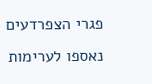פגרי הצפרדעים
נאספו לערימות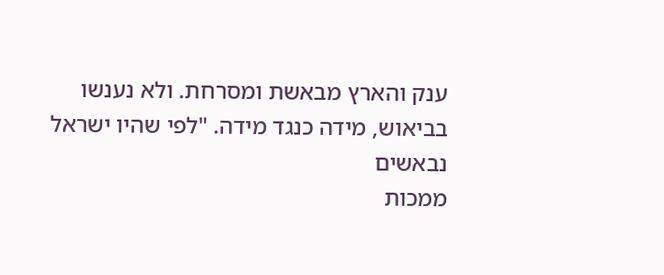ענק והארץ מבאשת ומסרחת. ולא נענשו בביאוש, מידה כנגד מידה. "לפי שהיו ישראל נבאשים
ממכות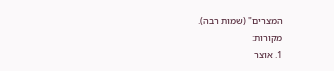המצרים" (שמות רבה).
מקורות:
1. אוצר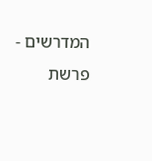המדרשים - פרשת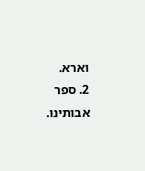וארא.
2. ספר אבותינו.